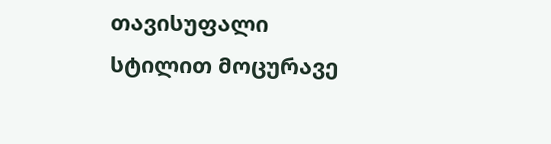თავისუფალი სტილით მოცურავე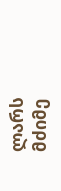ლარს მძიმე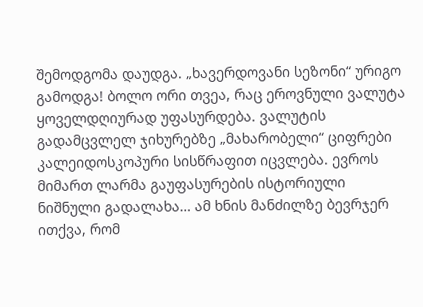შემოდგომა დაუდგა. „ხავერდოვანი სეზონი“ ურიგო გამოდგა! ბოლო ორი თვეა, რაც ეროვნული ვალუტა ყოველდღიურად უფასურდება. ვალუტის გადამცვლელ ჯიხურებზე „მახარობელი“ ციფრები კალეიდოსკოპური სისწრაფით იცვლება. ევროს მიმართ ლარმა გაუფასურების ისტორიული ნიშნული გადალახა… ამ ხნის მანძილზე ბევრჯერ ითქვა, რომ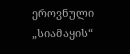ეროვნული „სიამაყის“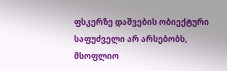ფსკერზე დაშვების ობიექტური საფუძველი არ არსებობს, მსოფლიო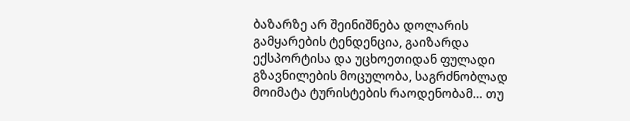ბაზარზე არ შეინიშნება დოლარის გამყარების ტენდენცია, გაიზარდა ექსპორტისა და უცხოეთიდან ფულადი გზავნილების მოცულობა, საგრძნობლად მოიმატა ტურისტების რაოდენობამ… თუ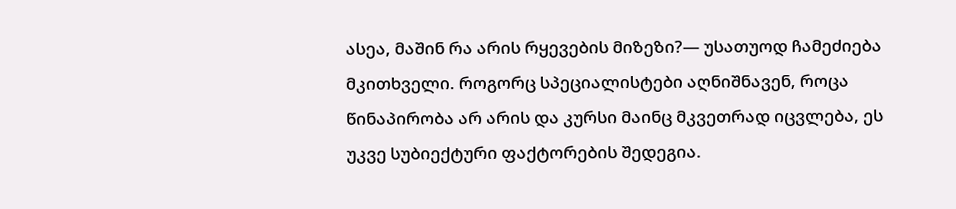ასეა, მაშინ რა არის რყევების მიზეზი?— უსათუოდ ჩამეძიება მკითხველი. როგორც სპეციალისტები აღნიშნავენ, როცა წინაპირობა არ არის და კურსი მაინც მკვეთრად იცვლება, ეს უკვე სუბიექტური ფაქტორების შედეგია.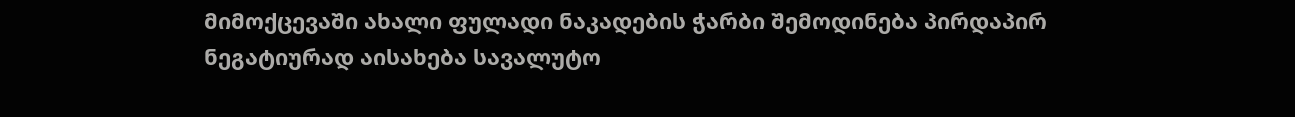მიმოქცევაში ახალი ფულადი ნაკადების ჭარბი შემოდინება პირდაპირ ნეგატიურად აისახება სავალუტო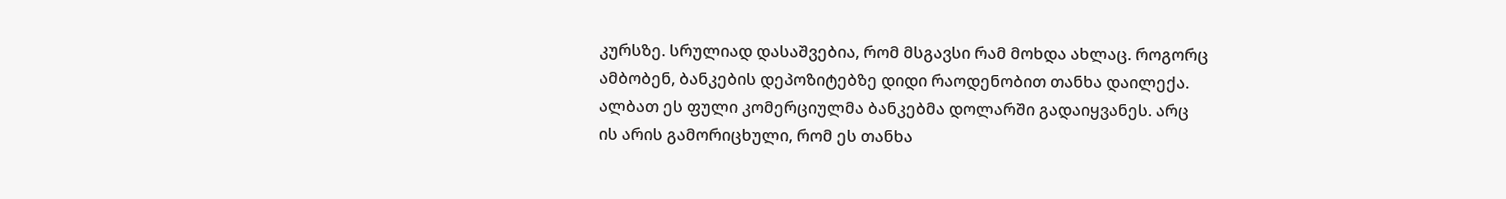კურსზე. სრულიად დასაშვებია, რომ მსგავსი რამ მოხდა ახლაც. როგორც ამბობენ, ბანკების დეპოზიტებზე დიდი რაოდენობით თანხა დაილექა. ალბათ ეს ფული კომერციულმა ბანკებმა დოლარში გადაიყვანეს. არც ის არის გამორიცხული, რომ ეს თანხა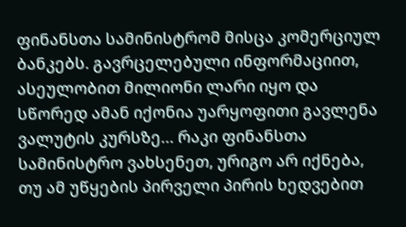ფინანსთა სამინისტრომ მისცა კომერციულ ბანკებს. გავრცელებული ინფორმაციით, ასეულობით მილიონი ლარი იყო და სწორედ ამან იქონია უარყოფითი გავლენა ვალუტის კურსზე… რაკი ფინანსთა სამინისტრო ვახსენეთ, ურიგო არ იქნება, თუ ამ უწყების პირველი პირის ხედვებით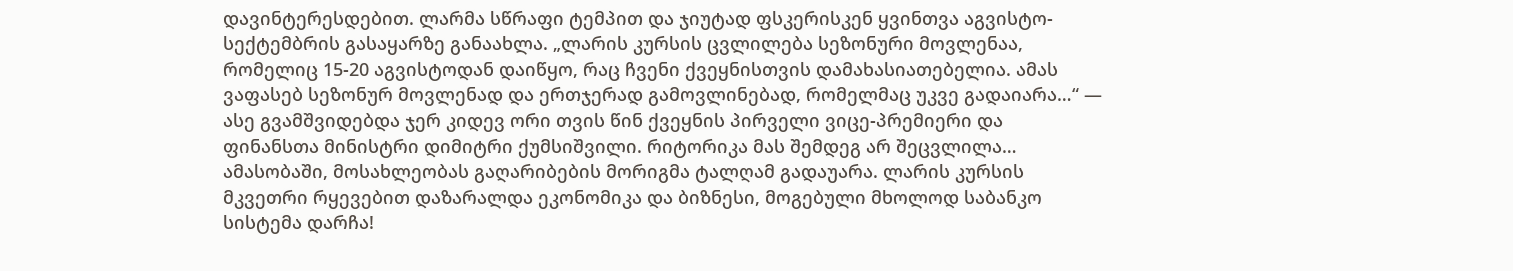დავინტერესდებით. ლარმა სწრაფი ტემპით და ჯიუტად ფსკერისკენ ყვინთვა აგვისტო-სექტემბრის გასაყარზე განაახლა. „ლარის კურსის ცვლილება სეზონური მოვლენაა, რომელიც 15-20 აგვისტოდან დაიწყო, რაც ჩვენი ქვეყნისთვის დამახასიათებელია. ამას ვაფასებ სეზონურ მოვლენად და ერთჯერად გამოვლინებად, რომელმაც უკვე გადაიარა…“ — ასე გვამშვიდებდა ჯერ კიდევ ორი თვის წინ ქვეყნის პირველი ვიცე-პრემიერი და ფინანსთა მინისტრი დიმიტრი ქუმსიშვილი. რიტორიკა მას შემდეგ არ შეცვლილა…
ამასობაში, მოსახლეობას გაღარიბების მორიგმა ტალღამ გადაუარა. ლარის კურსის მკვეთრი რყევებით დაზარალდა ეკონომიკა და ბიზნესი, მოგებული მხოლოდ საბანკო სისტემა დარჩა!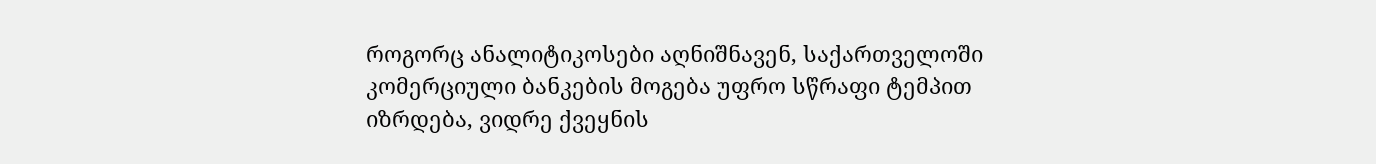როგორც ანალიტიკოსები აღნიშნავენ, საქართველოში კომერციული ბანკების მოგება უფრო სწრაფი ტემპით იზრდება, ვიდრე ქვეყნის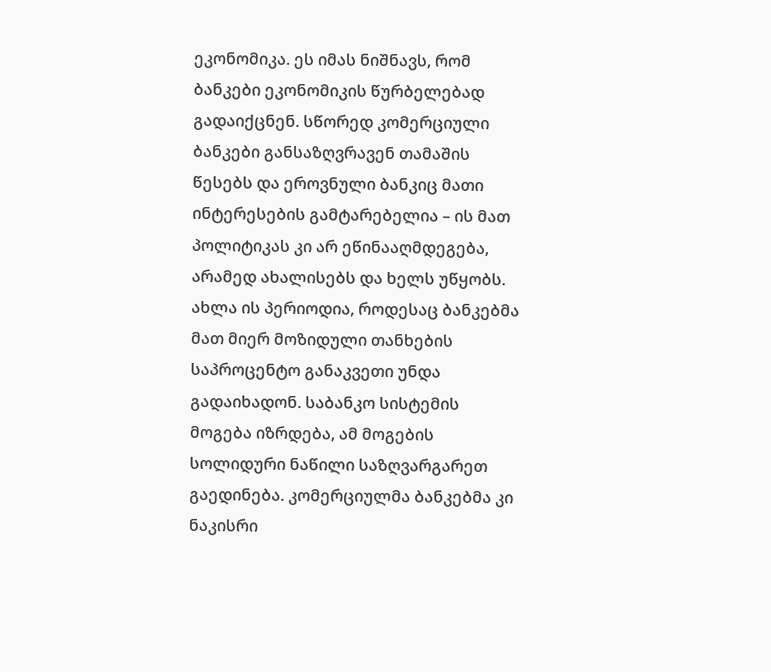ეკონომიკა. ეს იმას ნიშნავს, რომ ბანკები ეკონომიკის წურბელებად გადაიქცნენ. სწორედ კომერციული ბანკები განსაზღვრავენ თამაშის წესებს და ეროვნული ბანკიც მათი ინტერესების გამტარებელია – ის მათ პოლიტიკას კი არ ეწინააღმდეგება, არამედ ახალისებს და ხელს უწყობს. ახლა ის პერიოდია, როდესაც ბანკებმა მათ მიერ მოზიდული თანხების საპროცენტო განაკვეთი უნდა გადაიხადონ. საბანკო სისტემის მოგება იზრდება, ამ მოგების სოლიდური ნაწილი საზღვარგარეთ გაედინება. კომერციულმა ბანკებმა კი ნაკისრი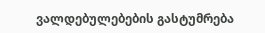ვალდებულებების გასტუმრება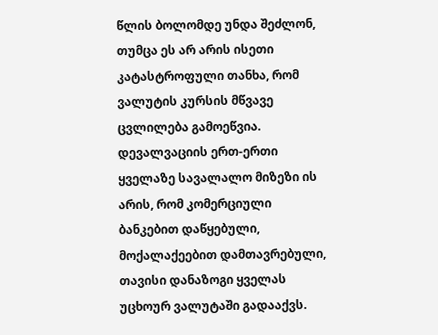წლის ბოლომდე უნდა შეძლონ, თუმცა ეს არ არის ისეთი კატასტროფული თანხა, რომ ვალუტის კურსის მწვავე ცვლილება გამოეწვია. დევალვაციის ერთ-ერთი ყველაზე სავალალო მიზეზი ის არის, რომ კომერციული ბანკებით დაწყებული, მოქალაქეებით დამთავრებული, თავისი დანაზოგი ყველას უცხოურ ვალუტაში გადააქვს.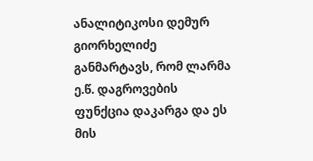ანალიტიკოსი დემურ გიორხელიძე განმარტავს, რომ ლარმა ე.წ. დაგროვების ფუნქცია დაკარგა და ეს მის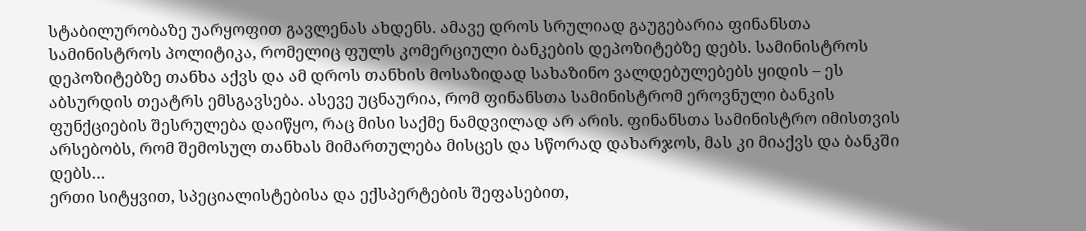სტაბილურობაზე უარყოფით გავლენას ახდენს. ამავე დროს სრულიად გაუგებარია ფინანსთა სამინისტროს პოლიტიკა, რომელიც ფულს კომერციული ბანკების დეპოზიტებზე დებს. სამინისტროს დეპოზიტებზე თანხა აქვს და ამ დროს თანხის მოსაზიდად სახაზინო ვალდებულებებს ყიდის – ეს აბსურდის თეატრს ემსგავსება. ასევე უცნაურია, რომ ფინანსთა სამინისტრომ ეროვნული ბანკის ფუნქციების შესრულება დაიწყო, რაც მისი საქმე ნამდვილად არ არის. ფინანსთა სამინისტრო იმისთვის არსებობს, რომ შემოსულ თანხას მიმართულება მისცეს და სწორად დახარჯოს, მას კი მიაქვს და ბანკში დებს…
ერთი სიტყვით, სპეციალისტებისა და ექსპერტების შეფასებით,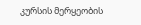კურსის მერყეობის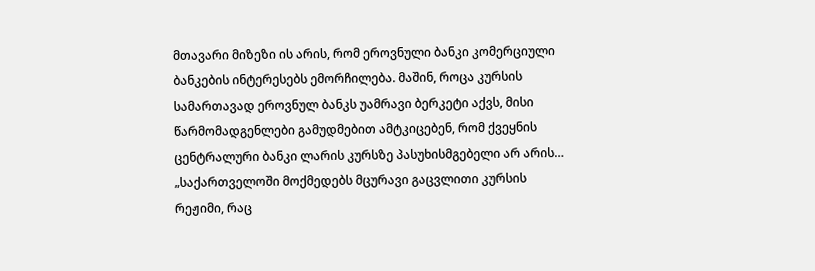მთავარი მიზეზი ის არის, რომ ეროვნული ბანკი კომერციული ბანკების ინტერესებს ემორჩილება. მაშინ, როცა კურსის სამართავად ეროვნულ ბანკს უამრავი ბერკეტი აქვს, მისი წარმომადგენლები გამუდმებით ამტკიცებენ, რომ ქვეყნის ცენტრალური ბანკი ლარის კურსზე პასუხისმგებელი არ არის… „საქართველოში მოქმედებს მცურავი გაცვლითი კურსის რეჟიმი, რაც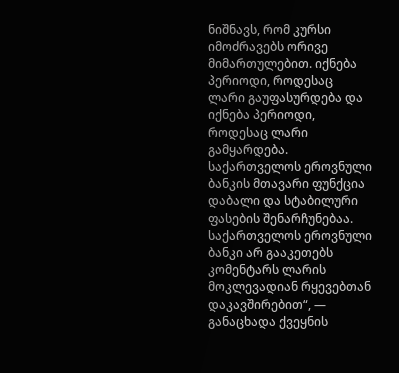ნიშნავს, რომ კურსი იმოძრავებს ორივე მიმართულებით. იქნება პერიოდი, როდესაც ლარი გაუფასურდება და იქნება პერიოდი, როდესაც ლარი გამყარდება. საქართველოს ეროვნული ბანკის მთავარი ფუნქცია დაბალი და სტაბილური ფასების შენარჩუნებაა. საქართველოს ეროვნული ბანკი არ გააკეთებს კომენტარს ლარის მოკლევადიან რყევებთან დაკავშირებით“, — განაცხადა ქვეყნის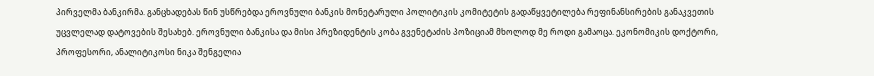პირველმა ბანკირმა. განცხადებას წინ უსწრებდა ეროვნული ბანკის მონეტარული პოლიტიკის კომიტეტის გადაწყვეტილება რეფინანსირების განაკვეთის უცვლელად დატოვების შესახებ. ეროვნული ბანკისა და მისი პრეზიდენტის კობა გვენეტაძის პოზიციამ მხოლოდ მე როდი გამაოცა. ეკონომიკის დოქტორი, პროფესორი, ანალიტიკოსი ნიკა შენგელია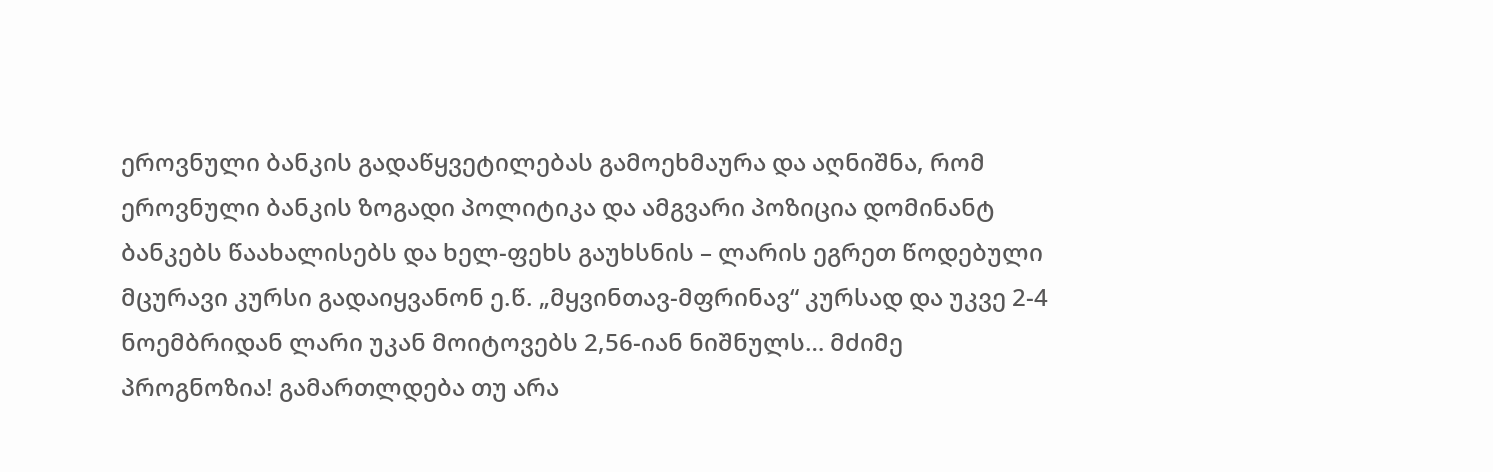ეროვნული ბანკის გადაწყვეტილებას გამოეხმაურა და აღნიშნა, რომ ეროვნული ბანკის ზოგადი პოლიტიკა და ამგვარი პოზიცია დომინანტ ბანკებს წაახალისებს და ხელ-ფეხს გაუხსნის – ლარის ეგრეთ წოდებული მცურავი კურსი გადაიყვანონ ე.წ. „მყვინთავ-მფრინავ“ კურსად და უკვე 2-4 ნოემბრიდან ლარი უკან მოიტოვებს 2,56-იან ნიშნულს… მძიმე პროგნოზია! გამართლდება თუ არა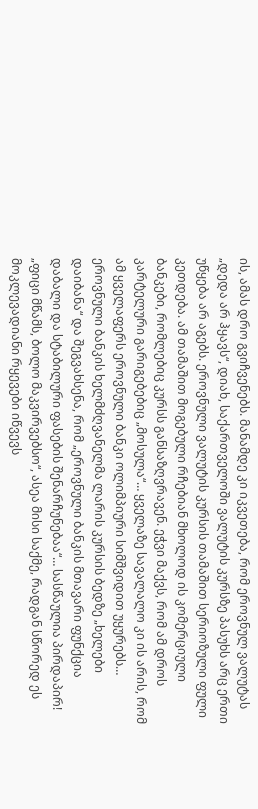ის, ამას დრო გვიჩვენებს. მანამდე კი იკვეთება, რომ ეროვნულ ვალუტას „დედა არ ჰყავს“, დიახ, საქართველოში ვალუტის კურსზე პასუხს არც ერთი უწყება არ აგებს. ეროვნული ვალუტის კურსის თამაშით სერიოზული ფული კეთდება. ამ თამაშით მოგებული რჩებიან მხოლოდ ის კომერციული ბანკები, რომლებიც კურსს განსაზღვრავენ. ეჭვი მაქვს, რომ ამ დროს კარტელური გარიგებებიც „მოსულა“… ყველაზე სავალალო კი ის არის, რომ ამ ყველაფერს ეროვნული ბანკი ოლიმპიური სიმშვიდით უყურებს…
ეროვნული ბანკის ხელმძღვანელმა ლარის კურსის ბედზე „ხელები დაიბანა“ და შეგვახსენა, რომ „ეროვნული ბანკის მთავარი ფუნქცია დაბალი და სტაბილური ფასების შენარჩუნებაა“… სასწაულია პირდაპირ! „ფიცი მწამს, ბოლო მაკვირვებსო“, ასეა მისი საქმე, რადგან სწორედ ეს მოკლევადიანი რყევები იწვევს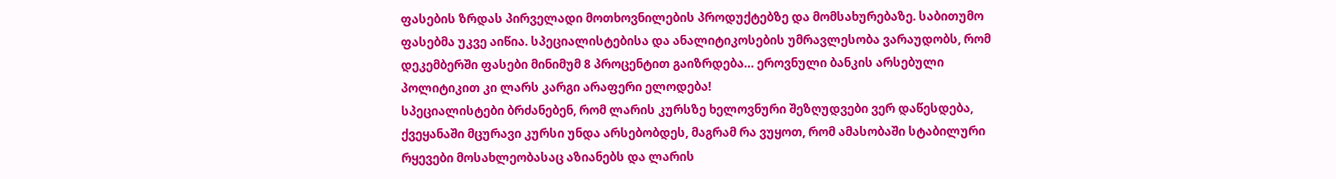ფასების ზრდას პირველადი მოთხოვნილების პროდუქტებზე და მომსახურებაზე. საბითუმო ფასებმა უკვე აიწია. სპეციალისტებისა და ანალიტიკოსების უმრავლესობა ვარაუდობს, რომ დეკემბერში ფასები მინიმუმ 8 პროცენტით გაიზრდება… ეროვნული ბანკის არსებული პოლიტიკით კი ლარს კარგი არაფერი ელოდება!
სპეციალისტები ბრძანებენ, რომ ლარის კურსზე ხელოვნური შეზღუდვები ვერ დაწესდება, ქვეყანაში მცურავი კურსი უნდა არსებობდეს, მაგრამ რა ვუყოთ, რომ ამასობაში სტაბილური რყევები მოსახლეობასაც აზიანებს და ლარის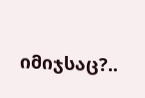იმიჯსაც?..